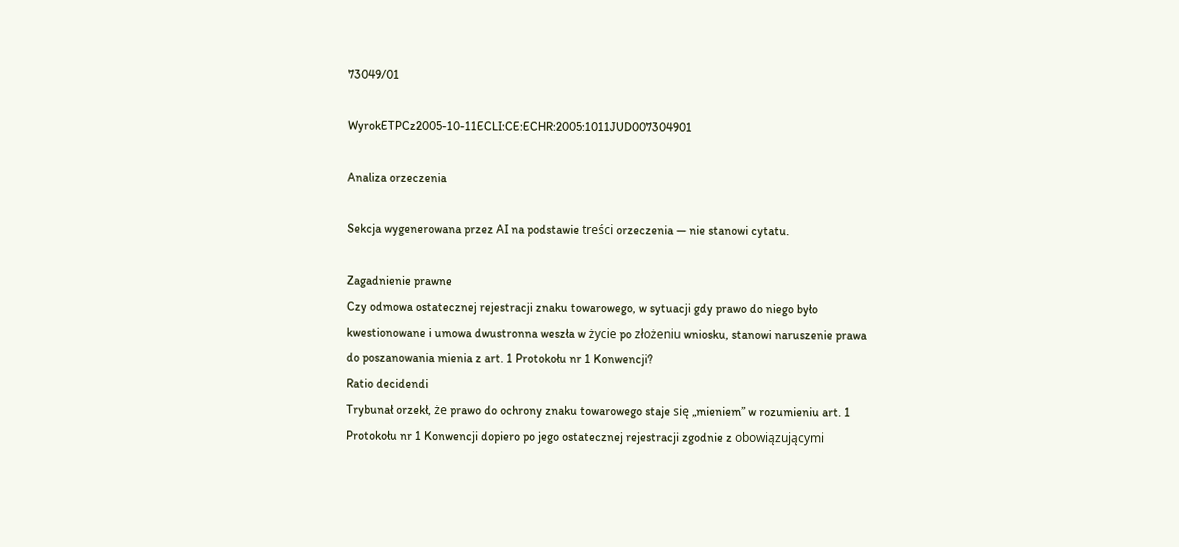73049/01

WyrokETPCz2005-10-11ECLI:CE:ECHR:2005:1011JUD007304901

Analiza orzeczenia

Sekcja wygenerowana przez AI na podstawie treści orzeczenia — nie stanowi cytatu.

Zagadnienie prawne
Czy odmowa ostatecznej rejestracji znaku towarowego, w sytuacji gdy prawo do niego było kwestionowane i umowa dwustronna weszła w życie po złożeniu wniosku, stanowi naruszenie prawa do poszanowania mienia z art. 1 Protokołu nr 1 Konwencji?
Ratio decidendi
Trybunał orzekł, że prawo do ochrony znaku towarowego staje się „mieniem” w rozumieniu art. 1 Protokołu nr 1 Konwencji dopiero po jego ostatecznej rejestracji zgodnie z obowiązującymi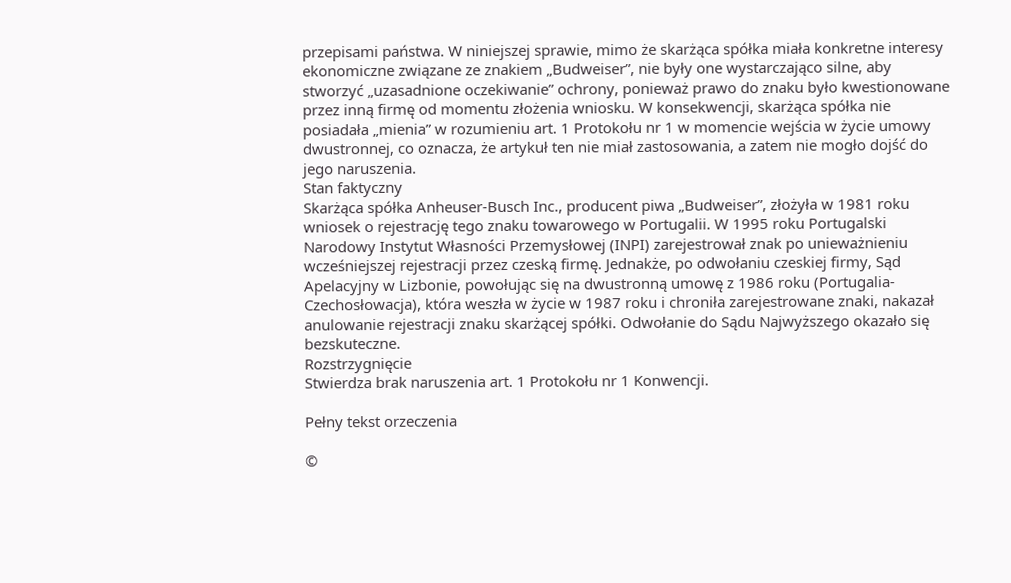przepisami państwa. W niniejszej sprawie, mimo że skarżąca spółka miała konkretne interesy ekonomiczne związane ze znakiem „Budweiser”, nie były one wystarczająco silne, aby stworzyć „uzasadnione oczekiwanie” ochrony, ponieważ prawo do znaku było kwestionowane przez inną firmę od momentu złożenia wniosku. W konsekwencji, skarżąca spółka nie posiadała „mienia” w rozumieniu art. 1 Protokołu nr 1 w momencie wejścia w życie umowy dwustronnej, co oznacza, że artykuł ten nie miał zastosowania, a zatem nie mogło dojść do jego naruszenia.
Stan faktyczny
Skarżąca spółka Anheuser-Busch Inc., producent piwa „Budweiser”, złożyła w 1981 roku wniosek o rejestrację tego znaku towarowego w Portugalii. W 1995 roku Portugalski Narodowy Instytut Własności Przemysłowej (INPI) zarejestrował znak po unieważnieniu wcześniejszej rejestracji przez czeską firmę. Jednakże, po odwołaniu czeskiej firmy, Sąd Apelacyjny w Lizbonie, powołując się na dwustronną umowę z 1986 roku (Portugalia-Czechosłowacja), która weszła w życie w 1987 roku i chroniła zarejestrowane znaki, nakazał anulowanie rejestracji znaku skarżącej spółki. Odwołanie do Sądu Najwyższego okazało się bezskuteczne.
Rozstrzygnięcie
Stwierdza brak naruszenia art. 1 Protokołu nr 1 Konwencji.

Pełny tekst orzeczenia

©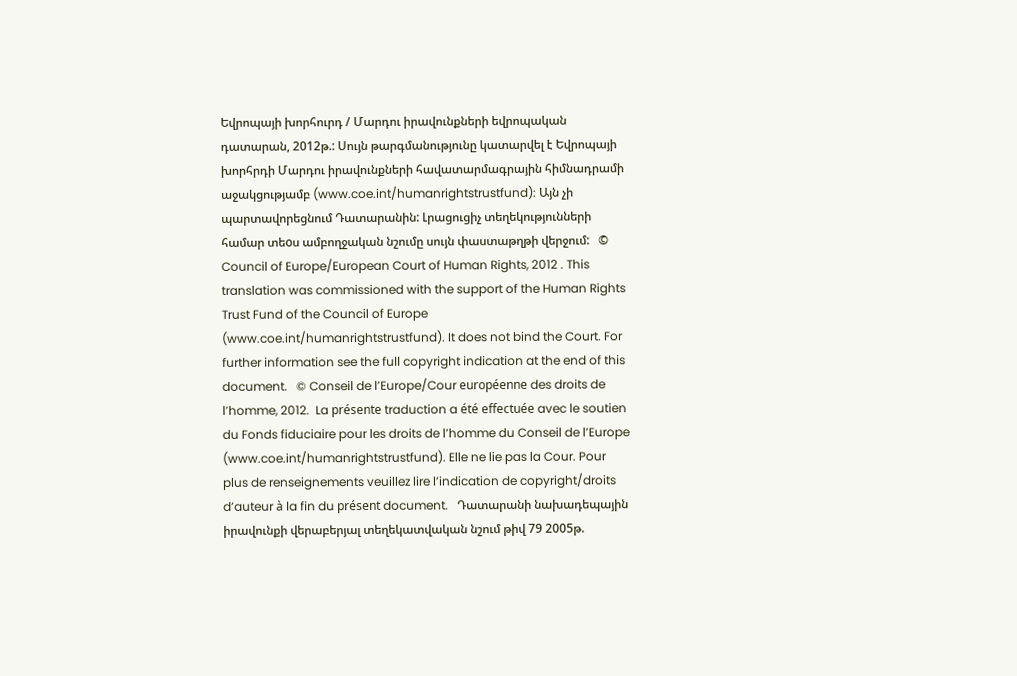Եվրոպայի խորհուրդ / Մարդու իրավունքների եվրոպական դատարան, 2012թ.: Սույն թարգմանությունը կատարվել է Եվրոպայի խորհրդի Մարդու իրավունքների հավատարմագրային հիմնադրամի աջակցությամբ (www.coe.int/humanrightstrustfund): Այն չի պարտավորեցնում Դատարանին: Լրացուցիչ տեղեկությունների համար տեoս ամբողջական նշումը սույն փաստաթղթի վերջում:   © Council of Europe/European Court of Human Rights, 2012 . This translation was commissioned with the support of the Human Rights Trust Fund of the Council of Europe (www.coe.int/humanrightstrustfund). It does not bind the Court. For further information see the full copyright indication at the end of this document.   © Conseil de l’Europe/Cour européenne des droits de l’homme, 2012.  La présente traduction a été effectuée avec le soutien du Fonds fiduciaire pour les droits de l’homme du Conseil de l’Europe (www.coe.int/humanrightstrustfund). Elle ne lie pas la Cour. Pour plus de renseignements veuillez lire l’indication de copyright/droits d’auteur à la fin du présent document.   Դատարանի նախադեպային իրավունքի վերաբերյալ տեղեկատվական նշում թիվ 79 2005թ.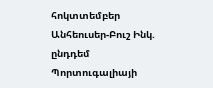հոկտտեմբեր Անհեուսեր-Բուշ Ինկ. ընդդեմ Պորտուգալիայի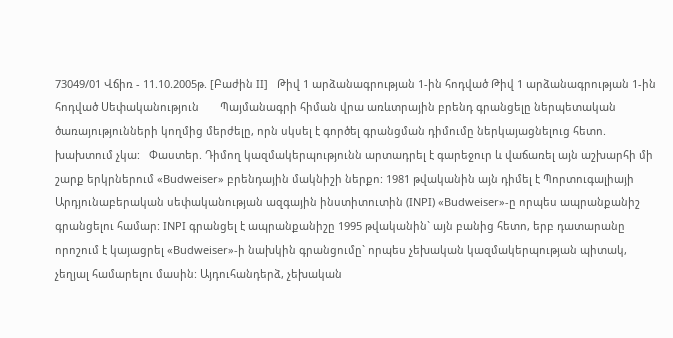73049/01 Վճիռ - 11.10.2005թ. [Բաժին II]   Թիվ 1 արձանագրության 1-ին հոդված Թիվ 1 արձանագրության 1-ին հոդված Սեփականություն       Պայմանագրի հիման վրա առևտրային բրենդ գրանցելը ներպետական ծառայությունների կողմից մերժելը, որն սկսել է գործել գրանցման դիմումը ներկայացնելուց հետո. խախտում չկա:   Փաստեր. Դիմող կազմակերպությունն արտադրել է գարեջուր և վաճառել այն աշխարհի մի շարք երկրներում «Budweiser» բրենդային մակնիշի ներքո: 1981 թվականին այն դիմել է Պորտուգալիայի Արդյունաբերական սեփականության ազգային ինստիտուտին (INPI) «Budweiser»-ը որպես ապրանքանիշ գրանցելու համար: INPI գրանցել է ապրանքանիշը 1995 թվականին` այն բանից հետո, երբ դատարանը որոշում է կայացրել «Budweiser»-ի նախկին գրանցումը` որպես չեխական կազմակերպության պիտակ, չեղյալ համարելու մասին: Այդուհանդերձ, չեխական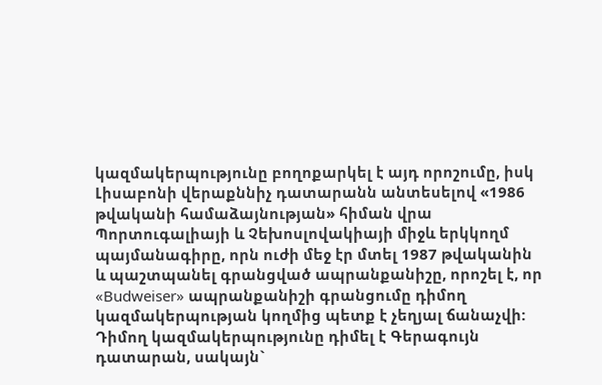կազմակերպությունը բողոքարկել է այդ որոշումը, իսկ Լիսաբոնի վերաքննիչ դատարանն անտեսելով «1986 թվականի համաձայնության» հիման վրա Պորտուգալիայի և Չեխոսլովակիայի միջև երկկողմ պայմանագիրը, որն ուժի մեջ էր մտել 1987 թվականին և պաշտպանել գրանցված ապրանքանիշը, որոշել է, որ «Budweiser» ապրանքանիշի գրանցումը դիմող կազմակերպության կողմից պետք է չեղյալ ճանաչվի: Դիմող կազմակերպությունը դիմել է Գերագույն դատարան, սակայն`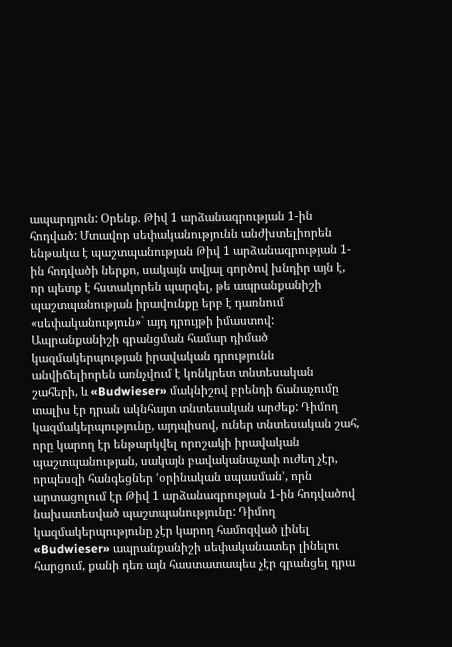ապարդյուն: Օրենք. Թիվ 1 արձանագրության 1-ին հոդված: Մտավոր սեփականությունն անժխտելիորեն ենթակա է պաշտպանության Թիվ 1 արձանագրության 1-ին հոդվածի ներքո, սակայն տվյալ գործով խնդիր այն է, որ պետք է հստակորեն պարզել, թե ապրանքանիշի պաշտպանության իրավունքը երբ է դառնում «սեփականություն»` այդ դրույթի իմաստով: Ապրանքանիշի գրանցման համար դիմած կազմակերպության իրավական դրությունն անվիճելիորեն առնչվում է կոնկրետ տնտեսական շահերի, և «Budwieser» մակնիշով բրենդի ճանաչումը տալիս էր դրան ակնհայտ տնտեսական արժեք: Դիմող կազմակերպությունը, այդպիսով, ուներ տնտեսական շահ, որը կարող էր ենթարկվել որոշակի իրավական պաշտպանության, սակայն բավականաչափ ուժեղ չէր, որպեսզի հանգեցներ ՙօրինական սպասման՚, որն արտացոլում էր Թիվ 1 արձանագրության 1-ին հոդվածով նախատեսված պաշտպանությունը: Դիմող կազմակերպությունը չէր կարող համոզված լինել «Budwieser» ապրանքանիշի սեփականատեր լինելու հարցում, քանի դեռ այն հաստատապես չէր գրանցել դրա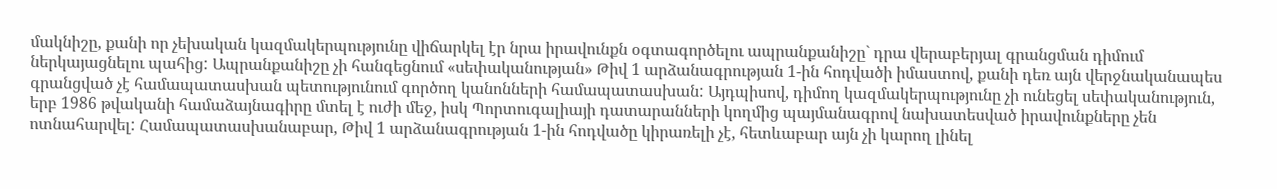մակնիշը, քանի որ չեխական կազմակերպությունը վիճարկել էր նրա իրավունքն օգտագործելու ապրանքանիշը` դրա վերաբերյալ գրանցման դիմում ներկայացնելու պահից: Ապրանքանիշը չի հանգեցնում «սեփականության» Թիվ 1 արձանագրության 1-ին հոդվածի իմաստով, քանի դեռ այն վերջնականապես գրանցված չէ համապատասխան պետությունում գործող կանոնների համապատասխան: Այդպիսով, դիմող կազմակերպությունը չի ունեցել սեփականություն, երբ 1986 թվականի համաձայնագիրը մտել է ուժի մեջ, իսկ Պորտուգալիայի դատարանների կողմից պայմանագրով նախատեսված իրավունքները չեն ոտնահարվել: Համապատասխանաբար, Թիվ 1 արձանագրության 1-ին հոդվածը կիրառելի չէ, հետևաբար այն չի կարող լինել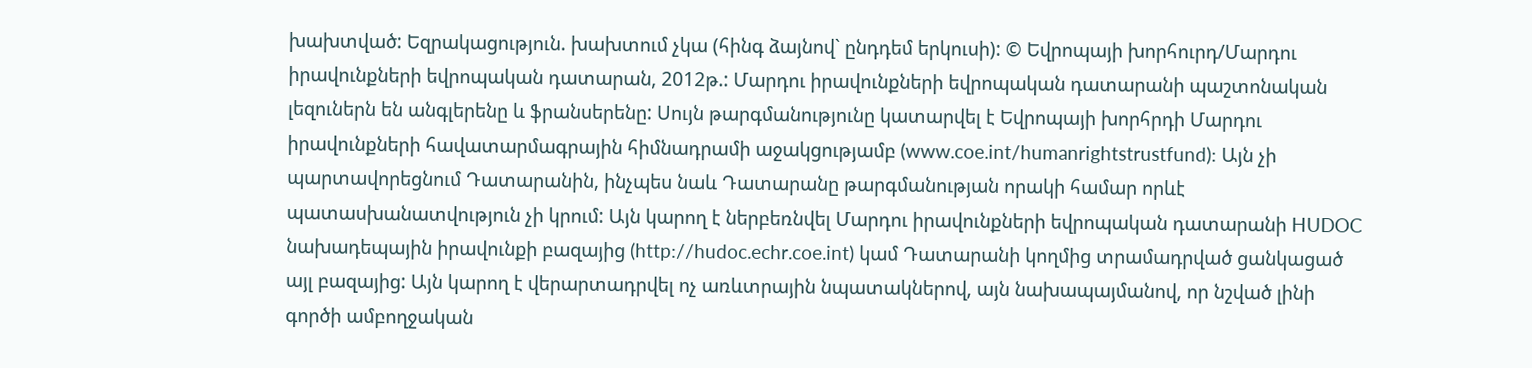խախտված: Եզրակացություն. խախտում չկա (հինգ ձայնով` ընդդեմ երկուսի): © Եվրոպայի խորհուրդ/Մարդու իրավունքների եվրոպական դատարան, 2012թ.: Մարդու իրավունքների եվրոպական դատարանի պաշտոնական լեզուներն են անգլերենը և ֆրանսերենը: Սույն թարգմանությունը կատարվել է Եվրոպայի խորհրդի Մարդու իրավունքների հավատարմագրային հիմնադրամի աջակցությամբ (www.coe.int/humanrightstrustfund): Այն չի պարտավորեցնում Դատարանին, ինչպես նաև Դատարանը թարգմանության որակի համար որևէ պատասխանատվություն չի կրում: Այն կարող է ներբեռնվել Մարդու իրավունքների եվրոպական դատարանի HUDOC նախադեպային իրավունքի բազայից (http://hudoc.echr.coe.int) կամ Դատարանի կողմից տրամադրված ցանկացած այլ բազայից: Այն կարող է վերարտադրվել ոչ առևտրային նպատակներով, այն նախապայմանով, որ նշված լինի գործի ամբողջական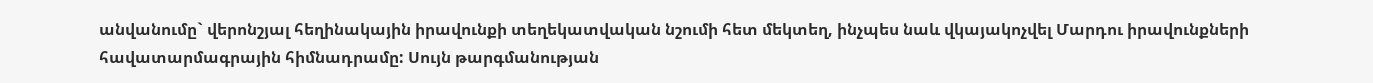անվանումը` վերոնշյալ հեղինակային իրավունքի տեղեկատվական նշումի հետ մեկտեղ, ինչպես նաև վկայակոչվել Մարդու իրավունքների հավատարմագրային հիմնադրամը: Սույն թարգմանության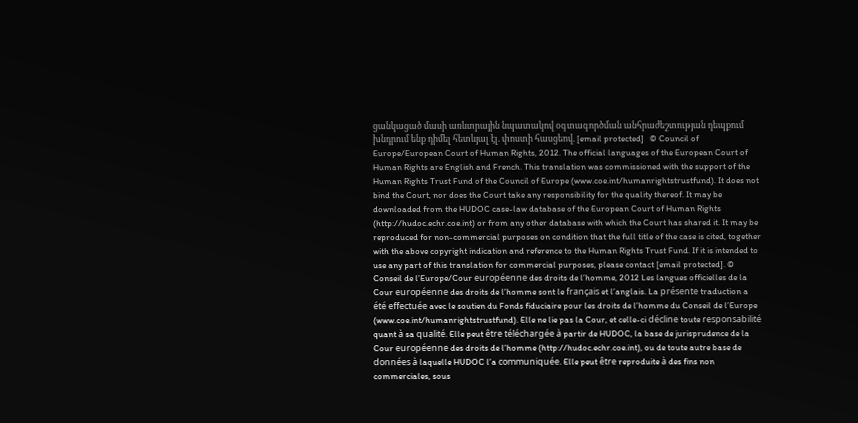ցանկացած մասի առևտրային նպատակով օգտագործման անհրաժեշտության դեպքում խնդրում ենք դիմել հետևյալ էլ. փոստի հասցեով. [email protected]   © Council of Europe/European Court of Human Rights, 2012. The official languages of the European Court of Human Rights are English and French. This translation was commissioned with the support of the Human Rights Trust Fund of the Council of Europe (www.coe.int/humanrightstrustfund). It does not bind the Court, nor does the Court take any responsibility for the quality thereof. It may be downloaded from the HUDOC case-law database of the European Court of Human Rights (http://hudoc.echr.coe.int) or from any other database with which the Court has shared it. It may be reproduced for non-commercial purposes on condition that the full title of the case is cited, together with the above copyright indication and reference to the Human Rights Trust Fund. If it is intended to use any part of this translation for commercial purposes, please contact [email protected]. © Conseil de l’Europe/Cour européenne des droits de l’homme, 2012 Les langues officielles de la Cour européenne des droits de l’homme sont le français et l’anglais. La présente traduction a été effectuée avec le soutien du Fonds fiduciaire pour les droits de l’homme du Conseil de l’Europe (www.coe.int/humanrightstrustfund). Elle ne lie pas la Cour, et celle-ci décline toute responsabilité quant à sa qualité. Elle peut être téléchargée à partir de HUDOC, la base de jurisprudence de la Cour européenne des droits de l’homme (http://hudoc.echr.coe.int), ou de toute autre base de données à laquelle HUDOC l’a communiquée. Elle peut être reproduite à des fins non commerciales, sous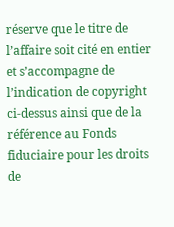réserve que le titre de l’affaire soit cité en entier et s’accompagne de l’indication de copyright ci-dessus ainsi que de la référence au Fonds fiduciaire pour les droits de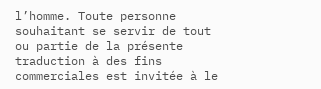l’homme. Toute personne souhaitant se servir de tout ou partie de la présente traduction à des fins commerciales est invitée à le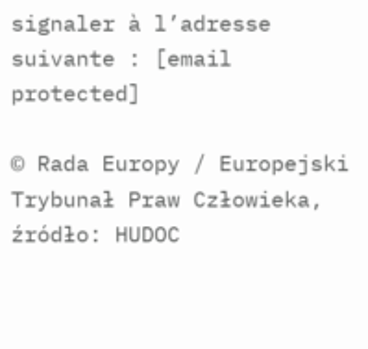signaler à l’adresse suivante : [email protected]

© Rada Europy / Europejski Trybunał Praw Człowieka, źródło: HUDOC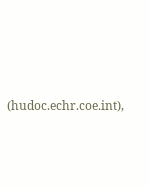(hudoc.echr.coe.int),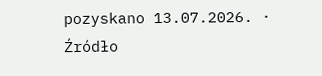pozyskano 13.07.2026. · Źródło